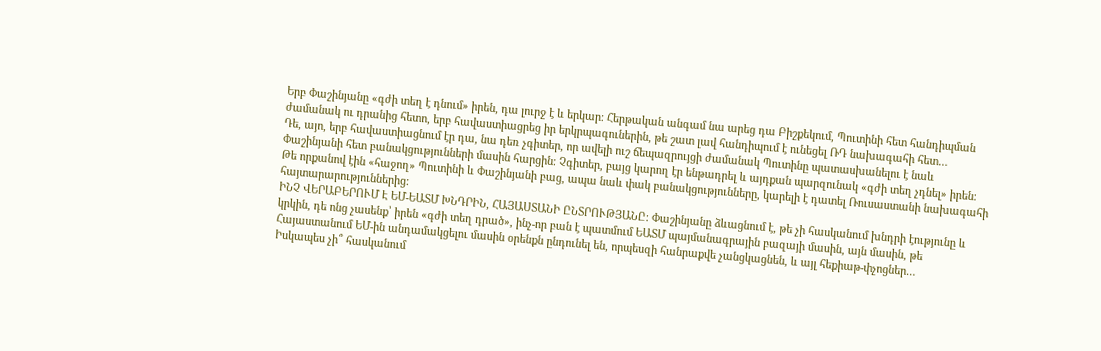Երբ Փաշինյանը «գժի տեղ է դնում» իրեն, դա լուրջ է և երկար։ Հերթական անգամ նա արեց դա Բիշքեկում, Պուտինի հետ հանդիպման ժամանակ ու դրանից հետո, երբ հավաստիացրեց իր երկրպագուներին, թե շատ լավ հանդիպում է ունեցել ՌԴ նախագահի հետ…
Դե, այո, երբ հավաստիացնում էր դա, նա դեռ չգիտեր, որ ավելի ուշ ճեպազրույցի ժամանակ Պուտինը պատասխանելու է նաև Փաշինյանի հետ բանակցությունների մասին հարցին։ Չգիտեր, բայց կարող էր ենթադրել և այդքան պարզունակ «գժի տեղ չդնել» իրեն։ Թե որքանով էին «հաջող» Պուտինի և Փաշինյանի բաց, ապա նաև փակ բանակցությունները, կարելի է դատել Ռուսաստանի նախագահի հայտարարություններից:
ԻՆՉ ՎԵՐԱԲԵՐՈՒՄ Է ԵՄ-ԵԱՏՄ ԽՆԴՐԻՆ, ՀԱՅԱՍՏԱՆԻ ԸՆՏՐՈՒԹՅԱՆԸ։ Փաշինյանը ձևացնում է, թե չի հասկանում խնդրի էությունը և կրկին, դե ոնց չասենք՝ իրեն «գժի տեղ դրած», ինչ-որ բան է պատմում ԵԱՏՄ պայմանագրային բազայի մասին, այն մասին, թե Հայաստանում ԵՄ-ին անդամակցելու մասին օրենքն ընդունել են, որպեսզի հանրաքվե չանցկացնեն, և այլ հեքիաթ-փչոցներ…
Իսկապես չի՞ հասկանում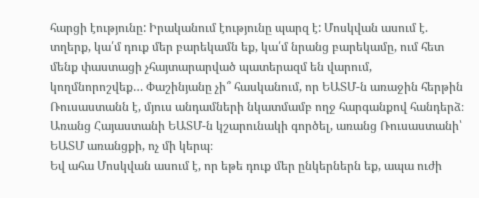հարցի էությունը: Իրականում էությունը պարզ է: Մոսկվան ասում է. տղերք, կա՛մ դուք մեր բարեկամն եք, կա՛մ նրանց բարեկամը, ում հետ մենք փաստացի չհայտարարված պատերազմ են վարում, կողմնորոշվեք… Փաշինյանը չի՞ հասկանում, որ ԵԱՏՄ-ն առաջին հերթին Ռուսաստանն է, մյուս անդամների նկատմամբ ողջ հարգանքով հանդերձ։ Առանց Հայաստանի ԵԱՏՄ-ն կշարունակի գործել, առանց Ռուսաստանի՝ ԵԱՏՄ առանցքի, ոչ մի կերպ։
Եվ ահա Մոսկվան ասում է, որ եթե դուք մեր ընկերներն եք, ապա ուժի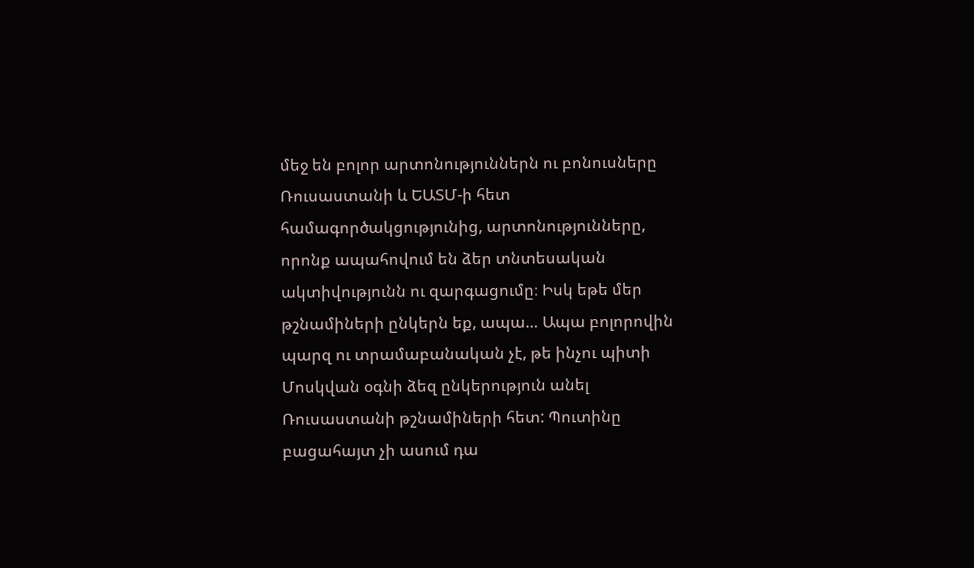մեջ են բոլոր արտոնություններն ու բոնուսները Ռուսաստանի և ԵԱՏՄ-ի հետ համագործակցությունից, արտոնությունները, որոնք ապահովում են ձեր տնտեսական ակտիվությունն ու զարգացումը։ Իսկ եթե մեր թշնամիների ընկերն եք, ապա… Ապա բոլորովին պարզ ու տրամաբանական չէ, թե ինչու պիտի Մոսկվան օգնի ձեզ ընկերություն անել Ռուսաստանի թշնամիների հետ: Պուտինը բացահայտ չի ասում դա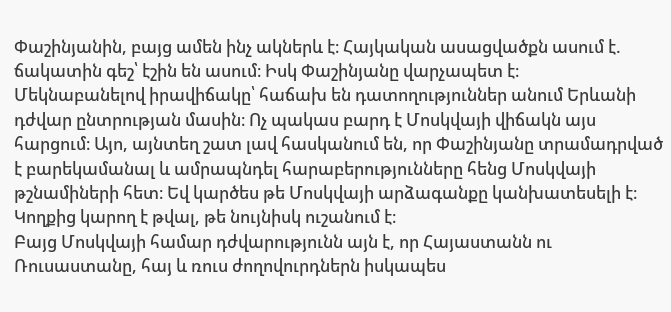Փաշինյանին, բայց ամեն ինչ ակներև է։ Հայկական ասացվածքն ասում է. ճակատին գեշ՝ էշին են ասում։ Իսկ Փաշինյանը վարչապետ է։
Մեկնաբանելով իրավիճակը՝ հաճախ են դատողություններ անում Երևանի դժվար ընտրության մասին։ Ոչ պակաս բարդ է Մոսկվայի վիճակն այս հարցում։ Այո, այնտեղ շատ լավ հասկանում են, որ Փաշինյանը տրամադրված է բարեկամանալ և ամրապնդել հարաբերությունները հենց Մոսկվայի թշնամիների հետ։ Եվ կարծես թե Մոսկվայի արձագանքը կանխատեսելի է։ Կողքից կարող է թվալ, թե նույնիսկ ուշանում է։
Բայց Մոսկվայի համար դժվարությունն այն է, որ Հայաստանն ու Ռուսաստանը, հայ և ռուս ժողովուրդներն իսկապես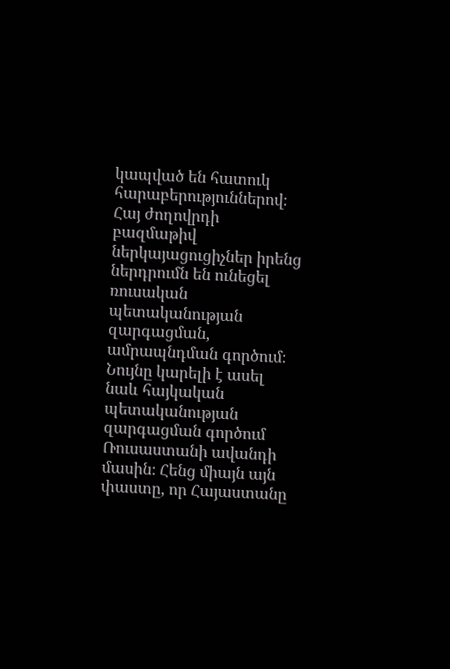կապված են հատուկ հարաբերություններով։ Հայ ժողովրդի բազմաթիվ ներկայացուցիչներ իրենց ներդրումն են ունեցել ռուսական պետականության զարգացման, ամրապնդման գործում։ Նույնը կարելի է ասել նաև հայկական պետականության զարգացման գործում Ռուսաստանի ավանդի մասին։ Հենց միայն այն փաստը, որ Հայաստանը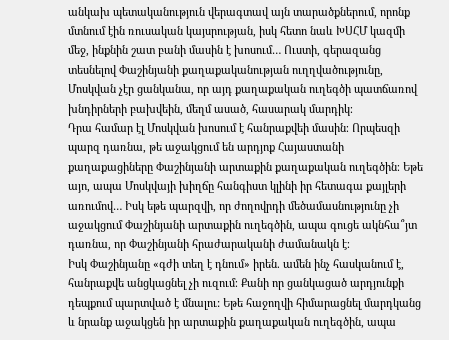անկախ պետականություն վերագտավ այն տարածքներում, որոնք մտնում էին ռուսական կայսրության, իսկ հետո նաև ԽՍՀՄ կազմի մեջ, ինքնին շատ բանի մասին է խոսում… Ուստի, գերազանց տեսնելով Փաշինյանի քաղաքականության ուղղվածությունը, Մոսկվան չէր ցանկանա, որ այդ քաղաքական ուղեգծի պատճառով խնդիրների բախվեին, մեղմ ասած, հասարակ մարդիկ։
Դրա համար էլ Մոսկվան խոսում է հանրաքվեի մասին։ Որպեսզի պարզ դառնա, թե աջակցում են արդյոք Հայաստանի քաղաքացիները Փաշինյանի արտաքին քաղաքական ուղեգծին։ Եթե այո, ապա Մոսկվայի խիղճը հանգիստ կլինի իր հետագա քայլերի առումով… Իսկ եթե պարզվի, որ ժողովրդի մեծամասնությունը չի աջակցում Փաշինյանի արտաքին ուղեգծին, ապա գուցե ակնհա՞յտ դառնա, որ Փաշինյանի հրաժարականի ժամանակն է։
Իսկ Փաշինյանը «գժի տեղ է դնում» իրեն. ամեն ինչ հասկանում է, հանրաքվե անցկացնել չի ուզում։ Քանի որ ցանկացած արդյունքի դեպքում պարտված է մնալու: Եթե հաջողվի հիմարացնել մարդկանց և նրանք աջակցեն իր արտաքին քաղաքական ուղեգծին, ապա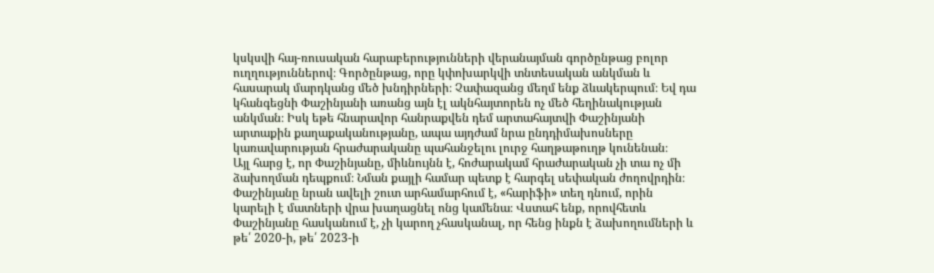կսկսվի հայ-ռուսական հարաբերությունների վերանայման գործընթաց բոլոր ուղղություններով։ Գործընթաց, որը կփոխարկվի տնտեսական անկման և հասարակ մարդկանց մեծ խնդիրների։ Չափազանց մեղմ ենք ձևակերպում։ Եվ դա կհանգեցնի Փաշինյանի առանց այն էլ ակնհայտորեն ոչ մեծ հեղինակության անկման։ Իսկ եթե հնարավոր հանրաքվեն դեմ արտահայտվի Փաշինյանի արտաքին քաղաքականությանը, ապա այդժամ նրա ընդդիմախոսները կառավարության հրաժարականը պահանջելու լուրջ հաղթաթուղթ կունենան։
Այլ հարց է, որ Փաշինյանը, միևնույնն է, հոժարակամ հրաժարական չի տա ոչ մի ձախողման դեպքում։ Նման քայլի համար պետք է հարգել սեփական ժողովրդին։ Փաշինյանը նրան ավելի շուտ արհամարհում է, «հարիֆի» տեղ դնում, որին կարելի է մատների վրա խաղացնել ոնց կամենա։ Վստահ ենք, որովհետև Փաշինյանը հասկանում է, չի կարող չհասկանալ, որ հենց ինքն է ձախողումների և թե՛ 2020-ի, թե՛ 2023-ի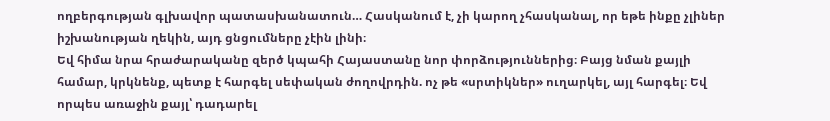ողբերգության գլխավոր պատասխանատուն… Հասկանում է, չի կարող չհասկանալ, որ եթե ինքը չլիներ իշխանության ղեկին, այդ ցնցումները չէին լինի։
Եվ հիմա նրա հրաժարականը զերծ կպահի Հայաստանը նոր փորձություններից։ Բայց նման քայլի համար, կրկնենք, պետք է հարգել սեփական ժողովրդին. ոչ թե «սրտիկներ» ուղարկել, այլ հարգել։ Եվ որպես առաջին քայլ՝ դադարել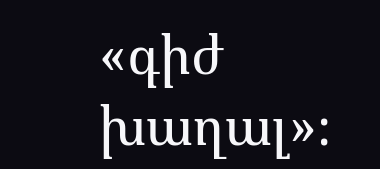«գիժ խաղալ»։